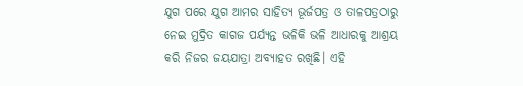ଯୁଗ ପରେ ଯୁଗ ଆମର ସାହିତ୍ୟ ଭୂର୍ଜପତ୍ର ଓ ତାଳପତ୍ରଠାରୁ ନେଇ ମୁଦ୍ରିତ କାଗଜ ପର୍ଯ୍ୟନ୍ତ ଭଳିକି ଭଳି ଆଧାରକୁ ଆଶ୍ରୟ କରି ନିଜର ଜୟଯାତ୍ରା ଅବ୍ୟାହତ ରଖିଛି। ଏହି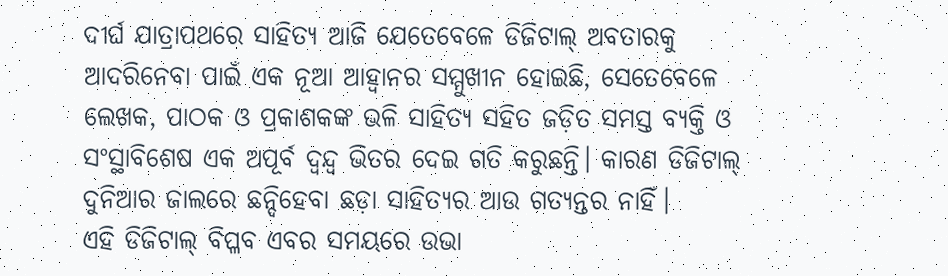ଦୀର୍ଘ ଯାତ୍ରାପଥରେ ସାହିତ୍ୟ ଆଜି ଯେତେବେଳେ ଡିଜିଟାଲ୍ ଅବତାରକୁ ଆଦରିନେବା ପାଇଁ ଏକ ନୂଆ ଆହ୍ୱାନର ସମ୍ମୁଖୀନ ହୋଇଛି, ସେତେବେଳେ ଲେଖକ, ପାଠକ ଓ ପ୍ରକାଶକଙ୍କ ଭଳି ସାହିତ୍ୟ ସହିତ ଜଡ଼ିତ ସମସ୍ତ ବ୍ୟକ୍ତି ଓ ସଂସ୍ଥାବିଶେଷ ଏକ ଅପୂର୍ବ ଦ୍ୱନ୍ଦ୍ୱ ଭିତର ଦେଇ ଗତି କରୁଛନ୍ତି। କାରଣ ଡିଜିଟାଲ୍ ଦୁନିଆର ଜାଲରେ ଛନ୍ଦିହେବା ଛଡ଼ା ସାହିତ୍ୟର ଆଉ ଗତ୍ୟନ୍ତର ନାହିଁ।
ଏହି ଡିଜିଟାଲ୍ ବିପ୍ଳବ ଏବର ସମୟରେ ଉଭା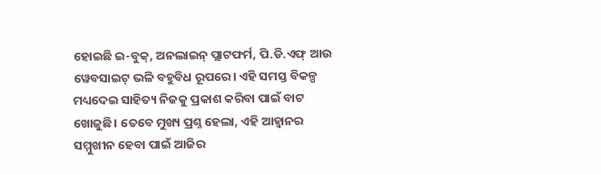ହୋଇଛି ଇ-ବୁକ୍, ଅନଲାଇନ୍ ପ୍ଲାଟଫର୍ମ, ପି.ଡି.ଏଫ୍ ଆଉ ୱେବସାଇଟ୍ ଭଳି ବହୁବିଧ ରୂପରେ। ଏହି ସମସ୍ତ ବିକଳ୍ପ ମଧ୍ୟଦେଇ ସାହିତ୍ୟ ନିଜକୁ ପ୍ରକାଶ କରିବା ପାଇଁ ବାଟ ଖୋଜୁଛି। ତେବେ ମୁଖ୍ୟ ପ୍ରଶ୍ନ ହେଲା, ଏହି ଆହ୍ୱାନର ସମ୍ମୁଖୀନ ହେବା ପାଇଁ ଆଜିର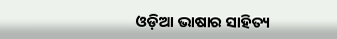ଓଡ଼ିଆ ଭାଷାର ସାହିତ୍ୟ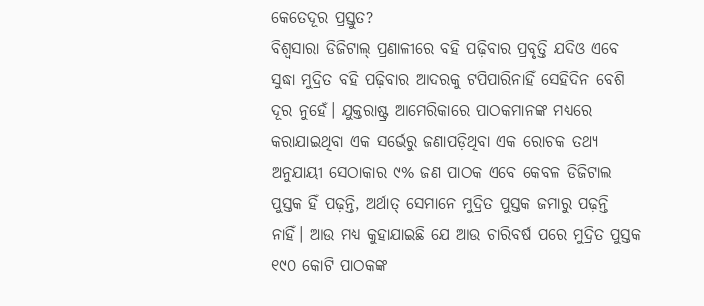କେତେଦୂର ପ୍ରସ୍ତୁତ?
ବିଶ୍ୱସାରା ଡିଜିଟାଲ୍ ପ୍ରଣାଳୀରେ ବହି ପଢ଼ିବାର ପ୍ରବୃତ୍ତି ଯଦିଓ ଏବେ ସୁଦ୍ଧା ମୁଦ୍ରିତ ବହି ପଢ଼ିବାର ଆଦରକୁ ଟପିପାରିନାହିଁ ସେହିଦିନ ବେଶି ଦୂର ନୁହେଁ। ଯୁକ୍ତରାଷ୍ଟ୍ର ଆମେରିକାରେ ପାଠକମାନଙ୍କ ମଧ୍ୟରେ କରାଯାଇଥିବା ଏକ ସର୍ଭେରୁ ଜଣାପଡ଼ିଥିବା ଏକ ରୋଚକ ତଥ୍ୟ ଅନୁଯାୟୀ ସେଠାକାର ୯% ଜଣ ପାଠକ ଏବେ କେବଳ ଡିଜିଟାଲ ପୁସ୍ତକ ହିଁ ପଢ଼ନ୍ତି, ଅର୍ଥାତ୍ ସେମାନେ ମୁଦ୍ରିତ ପୁସ୍ତକ ଜମାରୁ ପଢ଼ନ୍ତି ନାହିଁ। ଆଉ ମଧ୍ୟ କୁହାଯାଇଛି ଯେ ଆଉ ଚାରିବର୍ଷ ପରେ ମୁଦ୍ରିତ ପୁସ୍ତକ ୧୯୦ କୋଟି ପାଠକଙ୍କ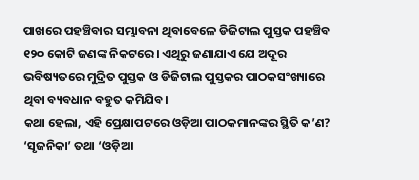ପାଖରେ ପହଞ୍ଚିବାର ସମ୍ଭାବନା ଥିବାବେଳେ ଡିଜିଟାଲ ପୁସ୍ତକ ପହଞ୍ଚିବ ୧୨୦ କୋଟି ଜଣଙ୍କ ନିକଟରେ। ଏଥିରୁ ଜଣାଯାଏ ଯେ ଅଦୂର ଭବିଷ୍ୟତରେ ମୁଦ୍ରିତ ପୁସ୍ତକ ଓ ଡିଜିଟାଲ ପୁସ୍ତକର ପାଠକସଂଖ୍ୟାରେ ଥିବା ବ୍ୟବଧାନ ବହୁତ କମିଯିବ।
କଥା ହେଲା, ଏହି ପ୍ରେକ୍ଷାପଟରେ ଓଡ଼ିଆ ପାଠକମାନଙ୍କର ସ୍ଥିତି କ’ଣ? ‘ସୃଜନିକା’ ତଥା ‘ଓଡ଼ିଆ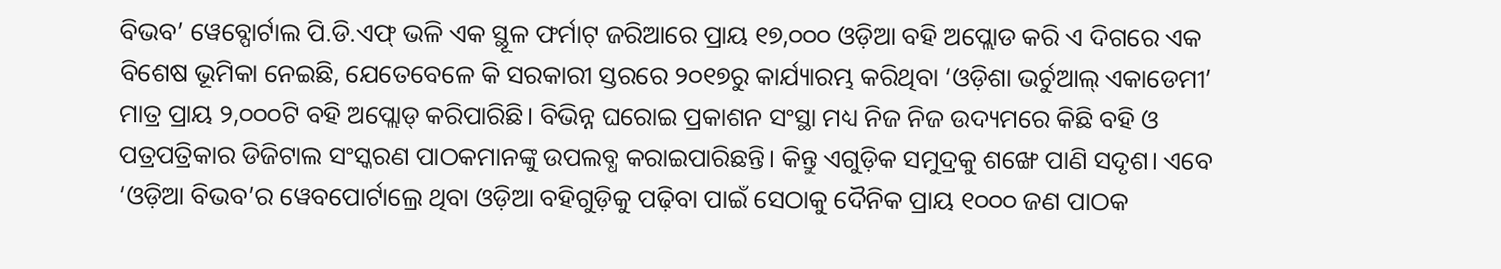ବିଭବ’ ୱେବ୍ପୋର୍ଟାଲ ପି.ଡି.ଏଫ୍ ଭଳି ଏକ ସ୍ଥୂଳ ଫର୍ମାଟ୍ ଜରିଆରେ ପ୍ରାୟ ୧୭,୦୦୦ ଓଡ଼ିଆ ବହି ଅପ୍ଲୋଡ କରି ଏ ଦିଗରେ ଏକ ବିଶେଷ ଭୂମିକା ନେଇଛି, ଯେତେବେଳେ କି ସରକାରୀ ସ୍ତରରେ ୨୦୧୭ରୁ କାର୍ଯ୍ୟାରମ୍ଭ କରିଥିବା ‘ଓଡ଼ିଶା ଭର୍ଚୁଆଲ୍ ଏକାଡେମୀ’ ମାତ୍ର ପ୍ରାୟ ୨,୦୦୦ଟି ବହି ଅପ୍ଲୋଡ୍ କରିପାରିଛି। ବିଭିନ୍ନ ଘରୋଇ ପ୍ରକାଶନ ସଂସ୍ଥା ମଧ୍ୟ ନିଜ ନିଜ ଉଦ୍ୟମରେ କିଛି ବହି ଓ ପତ୍ରପତ୍ରିକାର ଡିଜିଟାଲ ସଂସ୍କରଣ ପାଠକମାନଙ୍କୁ ଉପଲବ୍ଧ କରାଇପାରିଛନ୍ତି। କିନ୍ତୁ ଏଗୁଡ଼ିକ ସମୁଦ୍ରକୁ ଶଙ୍ଖେ ପାଣି ସଦୃଶ। ଏବେ ‘ଓଡ଼ିଆ ବିଭବ’ର ୱେବପୋର୍ଟାଲ୍ରେ ଥିବା ଓଡ଼ିଆ ବହିଗୁଡ଼ିକୁ ପଢ଼ିବା ପାଇଁ ସେଠାକୁ ଦୈନିକ ପ୍ରାୟ ୧୦୦୦ ଜଣ ପାଠକ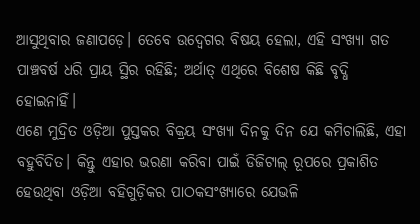ଆସୁଥିବାର ଜଣାପଡ଼େ। ତେବେ ଉଦ୍ବେଗର ବିଷୟ ହେଲା, ଏହି ସଂଖ୍ୟା ଗତ ପାଞ୍ଚବର୍ଷ ଧରି ପ୍ରାୟ ସ୍ଥିର ରହିଛି; ଅର୍ଥାତ୍ ଏଥିରେ ବିଶେଷ କିଛି ବୃଦ୍ଧି ହୋଇନାହିଁ।
ଏଣେ ମୁଦ୍ରିତ ଓଡ଼ିଆ ପୁସ୍ତକର ବିକ୍ରୟ ସଂଖ୍ୟା ଦିନକୁ ଦିନ ଯେ କମିଚାଲିଛି, ଏହା ବହୁବିଦିତ। କିନ୍ତୁ ଏହାର ଭରଣା କରିବା ପାଇଁ ଡିଜିଟାଲ୍ ରୂପରେ ପ୍ରକାଶିତ ହେଉଥିବା ଓଡ଼ିଆ ବହିଗୁଡ଼ିକର ପାଠକସଂଖ୍ୟାରେ ଯେଭଳି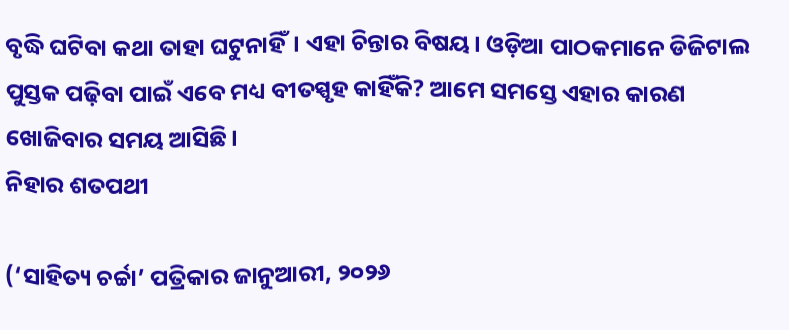ବୃଦ୍ଧି ଘଟିବା କଥା ତାହା ଘଟୁନାହିଁ। ଏହା ଚିନ୍ତାର ବିଷୟ। ଓଡ଼ିଆ ପାଠକମାନେ ଡିଜିଟାଲ ପୁସ୍ତକ ପଢ଼ିବା ପାଇଁ ଏବେ ମଧ୍ୟ ବୀତସ୍ପୃହ କାହିଁକି? ଆମେ ସମସ୍ତେ ଏହାର କାରଣ ଖୋଜିବାର ସମୟ ଆସିଛି।
ନିହାର ଶତପଥୀ

(‘ସାହିତ୍ୟ ଚର୍ଚ୍ଚା’ ପତ୍ରିକାର ଜାନୁଆରୀ, ୨୦୨୬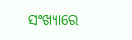ସଂଖ୍ୟାରେ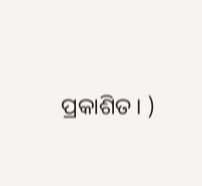ପ୍ରକାଶିତ। )